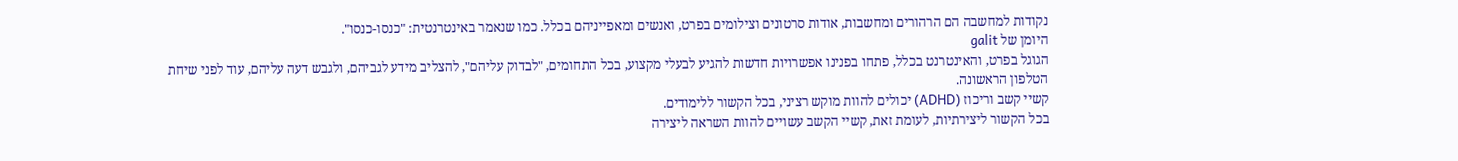נקודות למחשבה הם הרהורים ומחשבות, אודות סרטונים וצילומים בפרט, ואנשים ומאפייניהם בכלל. כמו שנאמר באינטרנטית: "כנסו-כנסו".
היומן של galit
הגוגל בפרט, והאינטרנט בכלל, פתחו בפנינו אפשרויות חדשות להגיע לבעלי מקצוע, בכל התחומים, "לבדוק עליהם", להצליב מידע לגביהם, ולגבש דעה עליהם, עוד לפני שיחת הטלפון הראשונה.
קשיי קשב וריכוז (ADHD) יכולים להוות מוקש רציני, בכל הקשור ללימודים.
בכל הקשור ליצירתיות, לעומת זאת, קשיי הקשב עשויים להוות השראה ליצירה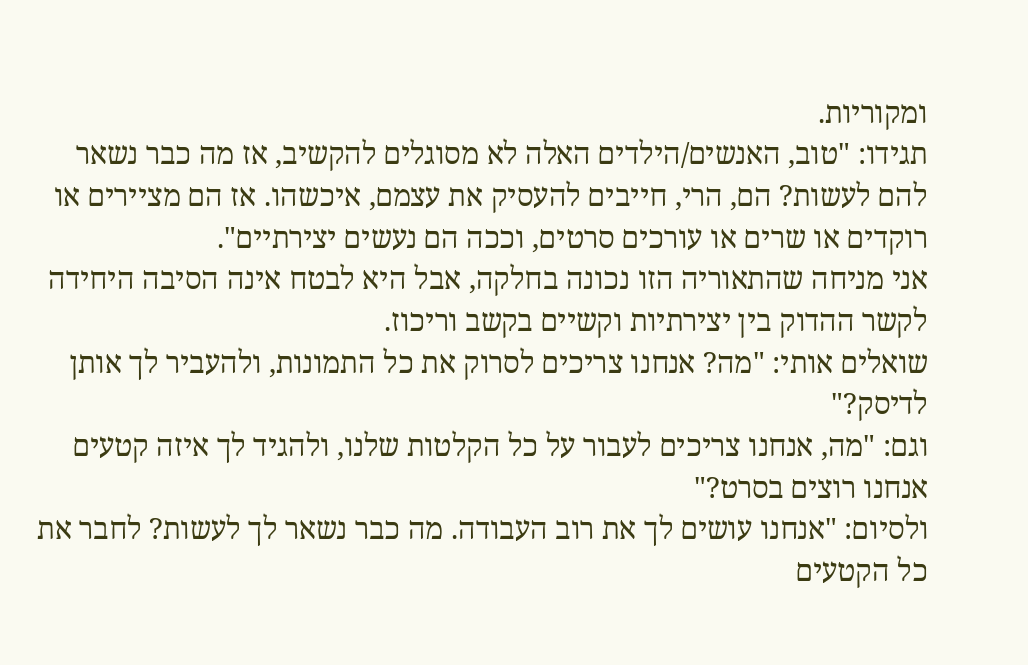ומקוריות.
תגידו: "טוב, האנשים/הילדים האלה לא מסוגלים להקשיב, אז מה כבר נשאר להם לעשות? הם, הרי, חייבים להעסיק את עצמם, איכשהו. אז הם מציירים או רוקדים או שרים או עורכים סרטים, וככה הם נעשים יצירתיים".
אני מניחה שהתאוריה הזו נכונה בחלקה, אבל היא לבטח אינה הסיבה היחידה לקשר ההדוק בין יצירתיות וקשיים בקשב וריכוז.
שואלים אותי: "מה? אנחנו צריכים לסרוק את כל התמונות, ולהעביר לך אותן לדיסק?"
וגם: "מה, אנחנו צריכים לעבור על כל הקלטות שלנו, ולהגיד לך איזה קטעים אנחנו רוצים בסרט?"
ולסיום: "אנחנו עושים לך את רוב העבודה. מה כבר נשאר לך לעשות? לחבר את כל הקטעים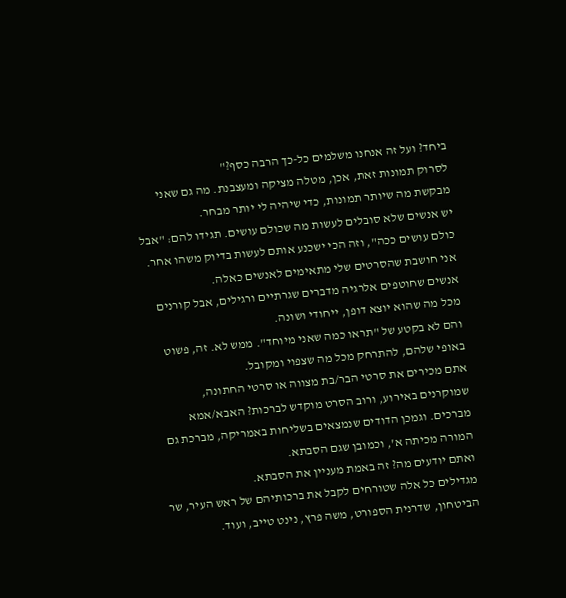ביחד? ועל זה אנחנו משלמים כל-כך הרבה כסף?"
לסרוק תמונות זאת, אכן, מטלה מציקה ומעצבנת. מה גם שאני מבקשת מה שיותר תמונות, כדי שיהיה לי יותר מבחר.
יש אנשים שלא סובלים לעשות מה שכולם עושים. תגידו להם: "אבל כולם עושים ככה", וזה הכי ישכנע אותם לעשות בדיוק משהו אחר.
אני חושבת שהסרטים שלי מתאימים לאנשים כאלה.
אנשים שחוטפים אלרגיה מדברים שגרתיים ורגילים, אבל קורנים מכל מה שהוא יוצא דופן, ייחודי ושונה.
והם לא בקטע של "תראו כמה שאני מיוחד". ממש לא. זה, פשוט באופי שלהם, להתרחק מכל מה שצפוי ומקובל.
אתם מכירים את סרטי הבר/בת מצווה או סרטי החתונה, שמוקרנים באירוע, ורוב הסרט מוקדש לברכות? האבא/אמא מברכים. וגמכן הדודים שנמצאים בשליחות באמריקה, מברכת גם המורה מכיתה א', וכמובן שגם הסבתא.
ואתם יודעים מה? זה באמת מעניין את הסבתא.
מגדילים כל אלה שטורחים לקבל את ברכותיהם של ראש העיר, שר הביטחון, שדרנית הספורט, משה פרץ, נינט טייב, ועוד.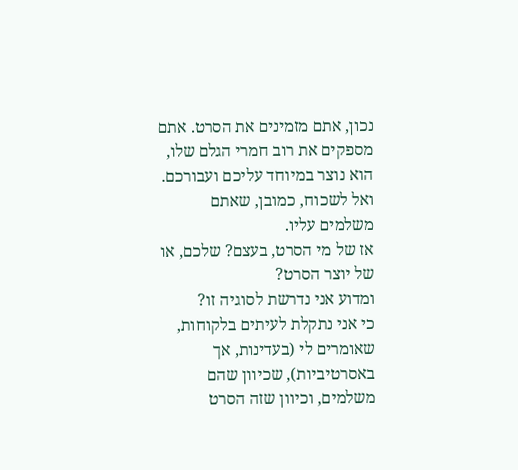נכון, אתם מזמינים את הסרט. אתם מספקים את רוב חמרי הגלם שלו, הוא נוצר במיוחד עליכם ועבורכם. ואל לשכוח, כמובן, שאתם משלמים עליו.
אז של מי הסרט, בעצם? שלכם, או של יוצר הסרט?
ומדוע אני נדרשת לסוגיה זו?
כי אני נתקלת לעיתים בלקוחות, שאומרים לי (בעדינות, אך באסרטיביות), שכיוון שהם משלמים, וכיוון שזה הסרט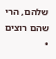שלהם, הרי שהם רוצים
•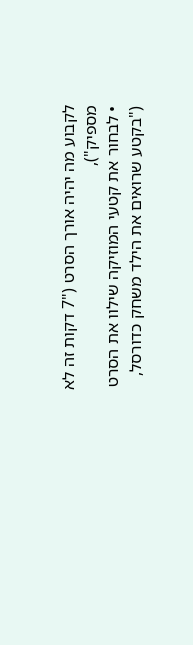לקבוע מה יהיה אורך הסרט ("7 דקות זה לא מספיק"),
• לבחור את קטעי המוזיקה שילוו את הסרט ("בקטע שרואים את הילד משחק כדורסל,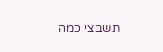תשבצי כמה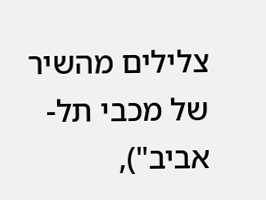צלילים מהשיר של מכבי תל-אביב"),